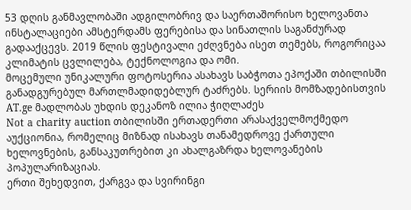53 დღის განმავლობაში ადგილობრივ და საერთაშორისო ხელოვანთა ინსტალაციები ამსტერდამს ფერებისა და სინათლის საგანძურად გადააქცევს. 2019 წლის ფესტივალი ეძღვნება ისეთ თემებს, როგორიცაა კლიმატის ცვლილება, ტექნოლოგია და ომი.
მოცემული უნიკალური ფოტოსერია ასახავს საბჭოთა ეპოქაში თბილისში განადგურებულ მართლმადიდებლურ ტაძრებს. სერიის მომზადებისთვის AT.ge მადლობას უხდის დეკანოზ ილია ჭიღლაძეს
Not a charity auction თბილისში ერთადერთი არასაქველმოქმედო აუქციონია, რომელიც მიზნად ისახავს თანამედროვე ქართული ხელოვნების, განსაკუთრებით კი ახალგაზრდა ხელოვანების პოპულარიზაციას.
ერთი შეხედვით, ქარგვა და სვირინგი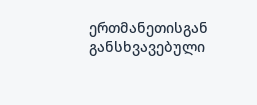ერთმანეთისგან განსხვავებული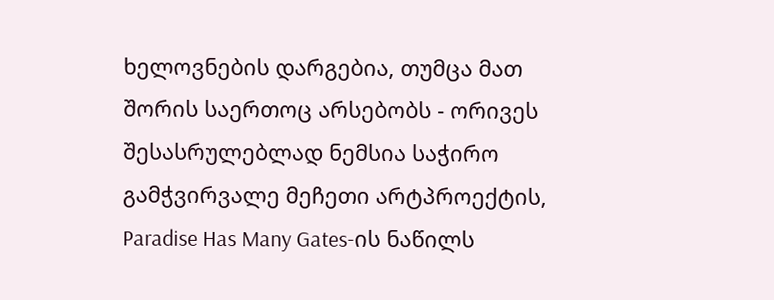ხელოვნების დარგებია, თუმცა მათ შორის საერთოც არსებობს - ორივეს შესასრულებლად ნემსია საჭირო
გამჭვირვალე მეჩეთი არტპროექტის, Paradise Has Many Gates-ის ნაწილს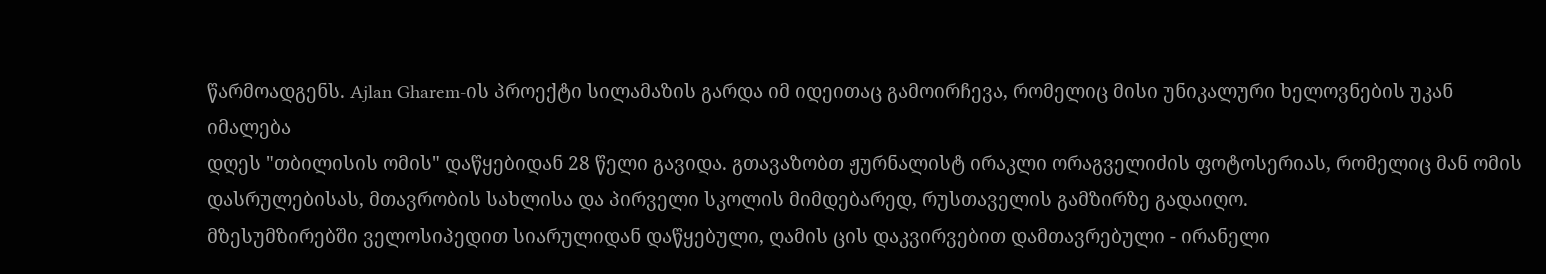წარმოადგენს. Ajlan Gharem-ის პროექტი სილამაზის გარდა იმ იდეითაც გამოირჩევა, რომელიც მისი უნიკალური ხელოვნების უკან იმალება
დღეს "თბილისის ომის" დაწყებიდან 28 წელი გავიდა. გთავაზობთ ჟურნალისტ ირაკლი ორაგველიძის ფოტოსერიას, რომელიც მან ომის დასრულებისას, მთავრობის სახლისა და პირველი სკოლის მიმდებარედ, რუსთაველის გამზირზე გადაიღო.
მზესუმზირებში ველოსიპედით სიარულიდან დაწყებული, ღამის ცის დაკვირვებით დამთავრებული - ირანელი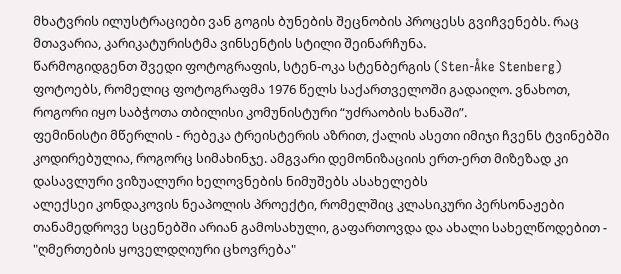მხატვრის ილუსტრაციები ვან გოგის ბუნების შეცნობის პროცესს გვიჩვენებს. რაც მთავარია, კარიკატურისტმა ვინსენტის სტილი შეინარჩუნა.
წარმოგიდგენთ შვედი ფოტოგრაფის, სტენ-ოკა სტენბერგის (Sten-Åke Stenberg) ფოტოებს, რომელიც ფოტოგრაფმა 1976 წელს საქართველოში გადაიღო. ვნახოთ, როგორი იყო საბჭოთა თბილისი კომუნისტური “უძრაობის ხანაში”.
ფემინისტი მწერლის - რებეკა ტრეისტერის აზრით, ქალის ასეთი იმიჯი ჩვენს ტვინებში კოდირებულია, როგორც სიმახინჯე. ამგვარი დემონიზაციის ერთ-ერთ მიზეზად კი დასავლური ვიზუალური ხელოვნების ნიმუშებს ასახელებს
ალექსეი კონდაკოვის ნეაპოლის პროექტი, რომელშიც კლასიკური პერსონაჟები თანამედროვე სცენებში არიან გამოსახული, გაფართოვდა და ახალი სახელწოდებით - "ღმერთების ყოველდღიური ცხოვრება"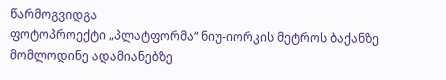წარმოგვიდგა
ფოტოპროექტი „პლატფორმა“ ნიუ-იორკის მეტროს ბაქანზე მომლოდინე ადამიანებზე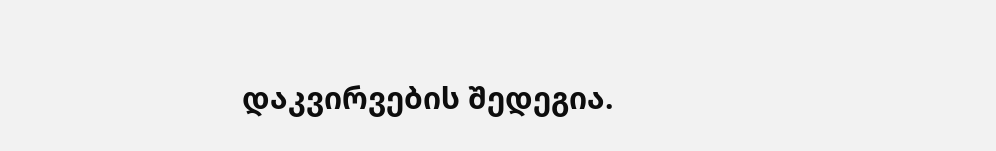დაკვირვების შედეგია.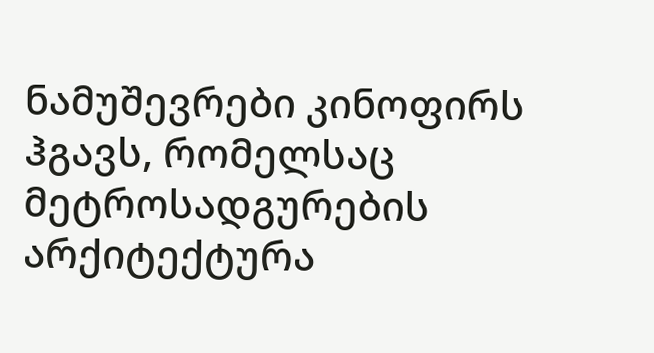ნამუშევრები კინოფირს ჰგავს, რომელსაც მეტროსადგურების არქიტექტურა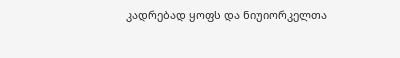კადრებად ყოფს და ნიუიორკელთა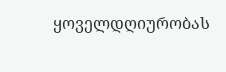ყოველდღიურობას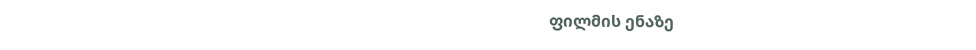ფილმის ენაზე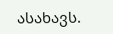ასახავს.